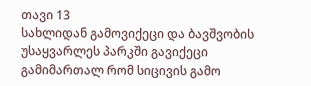თავი 13
სახლიდან გამოვიქეცი და ბავშვობის უსაყვარლეს პარკში გავიქეცი გამიმართალ რომ სიცივის გამო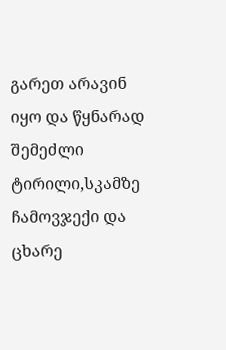გარეთ არავინ იყო და წყნარად შემეძლი ტირილი,სკამზე ჩამოვჯექი და ცხარე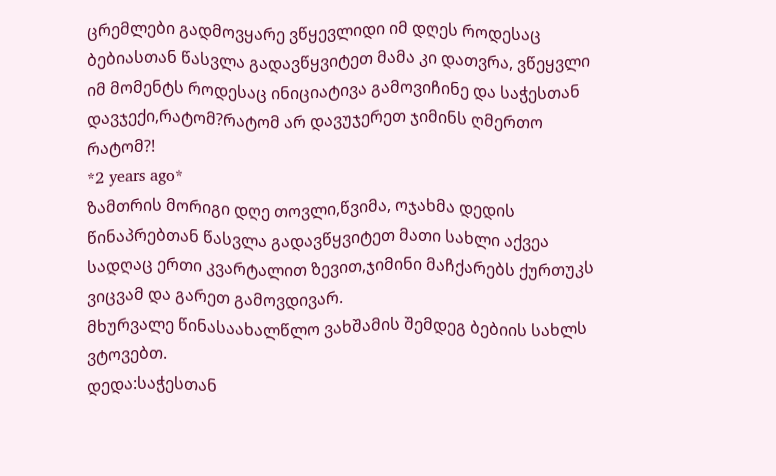ცრემლები გადმოვყარე ვწყევლიდი იმ დღეს როდესაც ბებიასთან წასვლა გადავწყვიტეთ მამა კი დათვრა, ვწეყვლი იმ მომენტს როდესაც ინიციატივა გამოვიჩინე და საჭესთან დავჯექი,რატომ?რატომ არ დავუჯერეთ ჯიმინს ღმერთო რატომ?!
*2 years ago*
ზამთრის მორიგი დღე თოვლი,წვიმა, ოჯახმა დედის წინაპრებთან წასვლა გადავწყვიტეთ მათი სახლი აქვეა სადღაც ერთი კვარტალით ზევით,ჯიმინი მაჩქარებს ქურთუკს ვიცვამ და გარეთ გამოვდივარ.
მხურვალე წინასაახალწლო ვახშამის შემდეგ ბებიის სახლს ვტოვებთ.
დედა:საჭესთან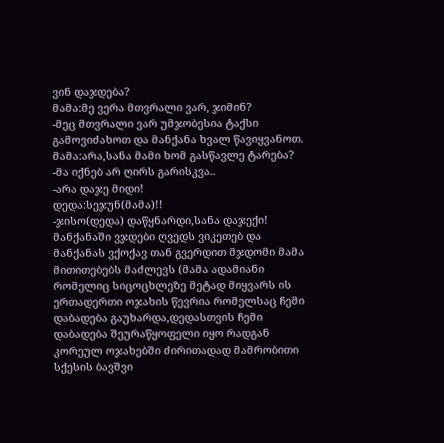ვინ დაჯდება?
მამა:მე ვერა მთვრალი ვარ, ჯიმინ?
-მეც მთვრალი ვარ უმჯობესია ტაქსი გამოვიძახოთ და მანქანა ხვალ წავიყვანოთ.
მამა:არა,სანა მამი ხომ გასწავლე ტარება?
-მა იქნებ არ ღირს გარისკვა..
-არა დაჯე მიდი!
დედა:სეჯუნ(მამა)!!
-ჯისო(დედა) დაწყნარდი,სანა დაჯექი!
მანქანაში ვჯდები ღვედს ვიკეთებ და მანქანას ვქოქავ თან გვერდით მჯდომი მამა მითითებებს მაძლევს (მამა ადამიანი რომელიც სიცოცხლეზე მეტად მიყვარს ის ერთადერთი ოჯახის წევრია რომელსაც ჩემი დაბადება გაუხარდა,დედასთვის ჩემი დაბადება შეურაწყოფელი იყო რადგან კორეულ ოჯახებში ძირითადად მამრობითი სქესის ბავშვი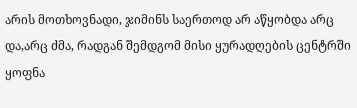არის მოთხოვნადი, ჯიმინს საერთოდ არ აწყობდა არც და,არც ძმა, რადგან შემდგომ მისი ყურადღების ცენტრში ყოფნა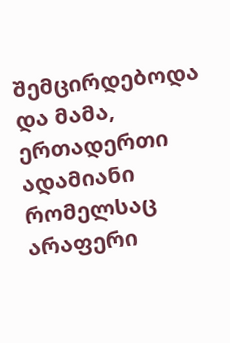შემცირდებოდა და მამა, ერთადერთი ადამიანი რომელსაც არაფერი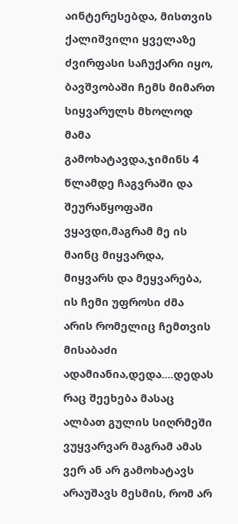აინტერესებდა, მისთვის ქალიშვილი ყველაზე ძვირფასი საჩუქარი იყო, ბავშვობაში ჩემს მიმართ სიყვარულს მხოლოდ მამა გამოხატავდა,ჯიმინს 4 წლამდე ჩაგვრაში და შეურაწყოფაში ვყავდი,მაგრამ მე ის მაინც მიყვარდა, მიყვარს და მეყვარება, ის ჩემი უფროსი ძმა არის რომელიც ჩემთვის მისაბაძი ადამიანია,დედა....დედას რაც შეეხება მასაც ალბათ გულის სიღრმეში ვუყვარვარ მაგრამ ამას ვერ ან არ გამოხატავს არაუშავს მესმის, რომ არ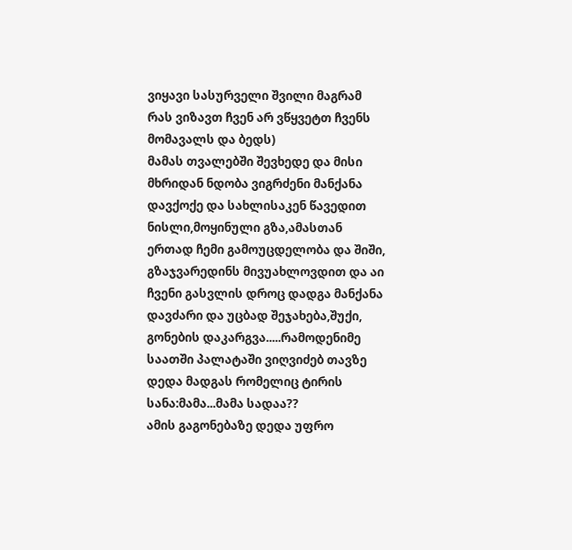ვიყავი სასურველი შვილი მაგრამ რას ვიზავთ ჩვენ არ ვწყვეტთ ჩვენს მომავალს და ბედს)
მამას თვალებში შევხედე და მისი მხრიდან ნდობა ვიგრძენი მანქანა დავქოქე და სახლისაკენ წავედით ნისლი,მოყინული გზა,ამასთან ერთად ჩემი გამოუცდელობა და შიში, გზაჯვარედინს მივუახლოვდით და აი ჩვენი გასვლის დროც დადგა მანქანა დავძარი და უცბად შეჯახება,შუქი, გონების დაკარგვა.....რამოდენიმე საათში პალატაში ვიღვიძებ თავზე დედა მადგას რომელიც ტირის
სანა:მამა...მამა სადაა??
ამის გაგონებაზე დედა უფრო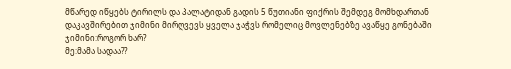მწარედ იწყებს ტირილს და პალატიდან გადის 5 წუთიანი ფიქრის შემდეგ მომხდართან დაკავშირებით ჯიმინი მირღვევს ყველა ჯაჭვს რომელიც მოვლენებზე ავაწყე გონებაში
ჯიმინი:როგორ ხარ?
მე:მამა სადაა??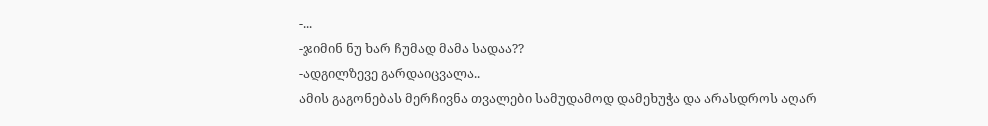-...
-ჯიმინ ნუ ხარ ჩუმად მამა სადაა??
-ადგილზევე გარდაიცვალა..
ამის გაგონებას მერჩივნა თვალები სამუდამოდ დამეხუჭა და არასდროს აღარ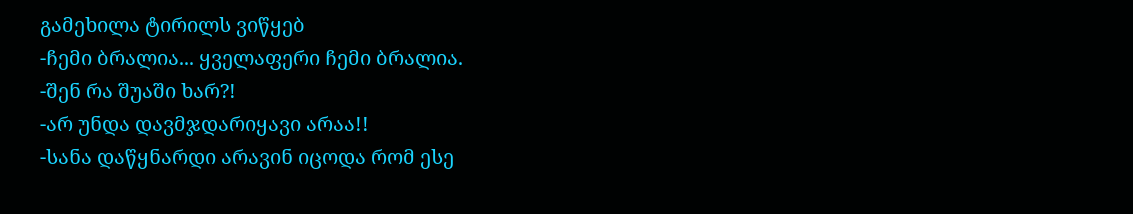გამეხილა ტირილს ვიწყებ
-ჩემი ბრალია... ყველაფერი ჩემი ბრალია.
-შენ რა შუაში ხარ?!
-არ უნდა დავმჯდარიყავი არაა!!
-სანა დაწყნარდი არავინ იცოდა რომ ესე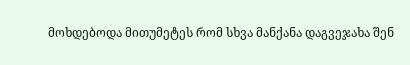მოხდებოდა მითუმეტეს რომ სხვა მანქანა დაგვეჯახა შენ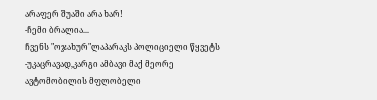არაფერ შუაში არა ხარ!
-ჩემი ბრალია...
ჩვენს "ოჯახურ"ლაპარაკს პოლიციელი წყვეტს
-უკაცრავად,კარგი ამბავი მაქ მეორე ავტომობილის მფლობელი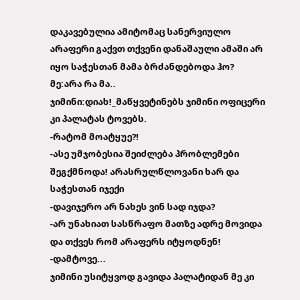დაკავებულია ამიტომაც სანერვიულო არაფერი გაქვთ თქვენი დანაშაული ამაში არ იყო საჭესთან მამა ბრძანდებოდა ჰო?
მე:არა რა მა..
ჯიმინი:დიახ!_მაწყვეტინებს ჯიმინი ოფიცერი კი პალატას ტოვებს.
-რატომ მოატყუე?!
-ასე უმჯობესია შეიძლება პრობლემები შეგქმნოდა! არასრულწლოვანი ხარ და საჭესთან იჯექი
-დავიჯერო არ ნახეს ვინ სად იჯდა?
-არ უნახიათ სასწრაფო მათზე ადრე მოვიდა და თქვეს რომ არაფერს იტყოდნენ!
-დამტოვე...
ჯიმინი უსიტყვოდ გავიდა პალატიდან მე კი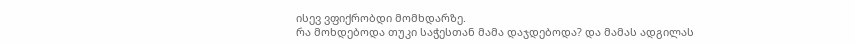ისევ ვფიქრობდი მომხდარზე.
რა მოხდებოდა თუკი საჭესთან მამა დაჯდებოდა? და მამას ადგილას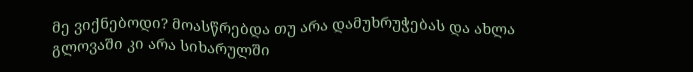მე ვიქნებოდი? მოასწრებდა თუ არა დამუხრუჭებას და ახლა გლოვაში კი არა სიხარულში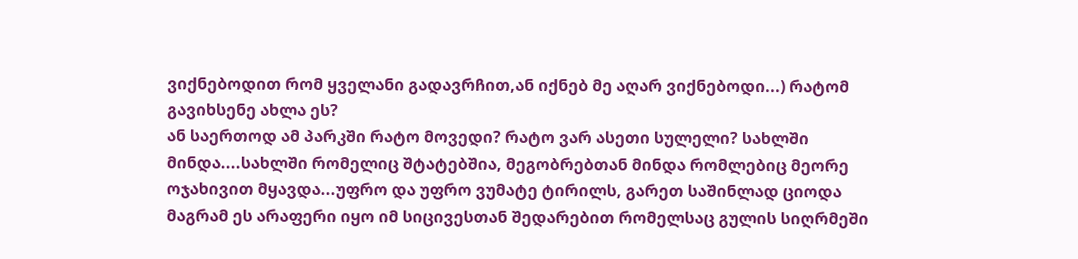ვიქნებოდით რომ ყველანი გადავრჩით,ან იქნებ მე აღარ ვიქნებოდი...) რატომ გავიხსენე ახლა ეს?
ან საერთოდ ამ პარკში რატო მოვედი? რატო ვარ ასეთი სულელი? სახლში მინდა....სახლში რომელიც შტატებშია, მეგობრებთან მინდა რომლებიც მეორე ოჯახივით მყავდა...უფრო და უფრო ვუმატე ტირილს, გარეთ საშინლად ციოდა მაგრამ ეს არაფერი იყო იმ სიცივესთან შედარებით რომელსაც გულის სიღრმეში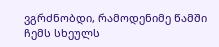ვგრძნობდი, რამოდენიმე წამში ჩემს სხეულს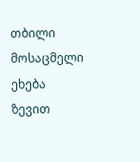თბილი მოსაცმელი ეხება ზევით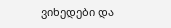ვიხედები და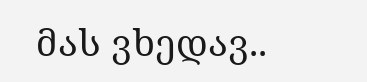მას ვხედავ..